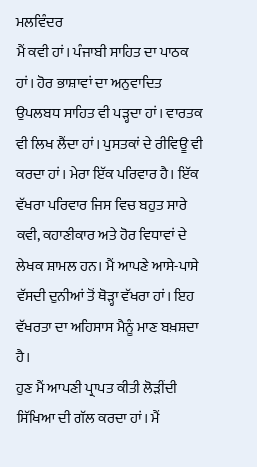ਮਲਵਿੰਦਰ
ਮੈਂ ਕਵੀ ਹਾਂ। ਪੰਜਾਬੀ ਸਾਹਿਤ ਦਾ ਪਾਠਕ ਹਾਂ। ਹੋਰ ਭਾਸ਼ਾਵਾਂ ਦਾ ਅਨੁਵਾਦਿਤ ਉਪਲਬਧ ਸਾਹਿਤ ਵੀ ਪੜ੍ਹਦਾ ਹਾਂ। ਵਾਰਤਕ ਵੀ ਲਿਖ ਲੈਂਦਾ ਹਾਂ। ਪੁਸਤਕਾਂ ਦੇ ਰੀਵਿਊ ਵੀ ਕਰਦਾ ਹਾਂ। ਮੇਰਾ ਇੱਕ ਪਰਿਵਾਰ ਹੈ। ਇੱਕ ਵੱਖਰਾ ਪਰਿਵਾਰ ਜਿਸ ਵਿਚ ਬਹੁਤ ਸਾਰੇ ਕਵੀ, ਕਹਾਣੀਕਾਰ ਅਤੇ ਹੋਰ ਵਿਧਾਵਾਂ ਦੇ ਲੇਖਕ ਸ਼ਾਮਲ ਹਨ। ਮੈਂ ਆਪਣੇ ਆਸੇ-ਪਾਸੇ ਵੱਸਦੀ ਦੁਨੀਆਂ ਤੋਂ ਥੋੜ੍ਹਾ ਵੱਖਰਾ ਹਾਂ। ਇਹ ਵੱਖਰਤਾ ਦਾ ਅਹਿਸਾਸ ਮੈਨੂੰ ਮਾਣ ਬਖ਼ਸ਼ਦਾ ਹੈ।
ਹੁਣ ਮੈਂ ਆਪਣੀ ਪ੍ਰਾਪਤ ਕੀਤੀ ਲੋੜੀਂਦੀ ਸਿੱਖਿਆ ਦੀ ਗੱਲ ਕਰਦਾ ਹਾਂ। ਮੈਂ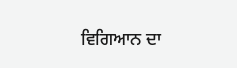ਵਿਗਿਆਨ ਦਾ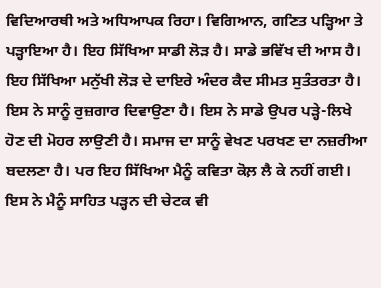ਵਿਦਿਆਰਥੀ ਅਤੇ ਅਧਿਆਪਕ ਰਿਹਾ। ਵਿਗਿਆਨ, ਗਣਿਤ ਪੜ੍ਹਿਆ ਤੇ ਪੜ੍ਹਾਇਆ ਹੈ। ਇਹ ਸਿੱਖਿਆ ਸਾਡੀ ਲੋੜ ਹੈ। ਸਾਡੇ ਭਵਿੱਖ ਦੀ ਆਸ ਹੈ। ਇਹ ਸਿੱਖਿਆ ਮਨੁੱਖੀ ਲੋੜ ਦੇ ਦਾਇਰੇ ਅੰਦਰ ਕੈਦ ਸੀਮਤ ਸੁਤੰਤਰਤਾ ਹੈ। ਇਸ ਨੇ ਸਾਨੂੰ ਰੁਜ਼ਗਾਰ ਦਿਵਾਉਣਾ ਹੈ। ਇਸ ਨੇ ਸਾਡੇ ਉਪਰ ਪੜ੍ਹੇ-ਲਿਖੇ ਹੋਣ ਦੀ ਮੋਹਰ ਲਾਉਣੀ ਹੈ। ਸਮਾਜ ਦਾ ਸਾਨੂੰ ਵੇਖਣ ਪਰਖਣ ਦਾ ਨਜ਼ਰੀਆ ਬਦਲਣਾ ਹੈ। ਪਰ ਇਹ ਸਿੱਖਿਆ ਮੈਨੂੰ ਕਵਿਤਾ ਕੋਲ਼ ਲੈ ਕੇ ਨਹੀਂ ਗਈ। ਇਸ ਨੇ ਮੈਨੂੰ ਸਾਹਿਤ ਪੜ੍ਹਨ ਦੀ ਚੇਟਕ ਵੀ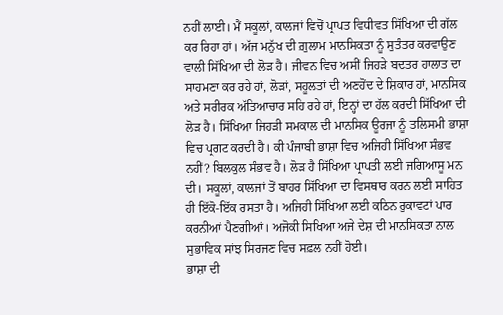ਨਹੀਂ ਲਾਈ। ਮੈਂ ਸਕੂਲਾਂ, ਕਾਲਜਾਂ ਵਿਚੋਂ ਪ੍ਰਾਪਤ ਵਿਧੀਵਤ ਸਿੱਖਿਆ ਦੀ ਗੱਲ ਕਰ ਰਿਹਾ ਹਾਂ। ਅੱਜ ਮਨੁੱਖ ਦੀ ਗ਼ੁਲਾਮ ਮਾਨਸਿਕਤਾ ਨੂੰ ਸੁਤੰਤਰ ਕਰਵਾਉਣ ਵਾਲੀ ਸਿੱਖਿਆ ਦੀ ਲੋੜ ਹੈ। ਜੀਵਨ ਵਿਚ ਅਸੀਂ ਜਿਹੜੇ ਬਦਤਰ ਹਾਲਾਤ ਦਾ ਸਾਹਮਣਾ ਕਰ ਰਹੇ ਹਾਂ, ਲੋੜਾਂ, ਸਹੂਲਤਾਂ ਦੀ ਅਣਹੋਂਦ ਦੇ ਸ਼ਿਕਾਰ ਹਾਂ, ਮਾਨਸਿਕ ਅਤੇ ਸਰੀਰਕ ਅੱਤਿਆਚਾਰ ਸਹਿ ਰਹੇ ਹਾਂ, ਇਨ੍ਹਾਂ ਦਾ ਹੱਲ ਕਰਦੀ ਸਿੱਖਿਆ ਦੀ ਲੋੜ ਹੈ। ਸਿੱਖਿਆ ਜਿਹੜੀ ਸਮਕਾਲ ਦੀ ਮਾਨਸਿਕ ਊਰਜਾ ਨੂੰ ਤਲਿਸਮੀ ਭਾਸ਼ਾ ਵਿਚ ਪ੍ਰਗਟ ਕਰਦੀ ਹੈ। ਕੀ ਪੰਜਾਬੀ ਭਾਸ਼ਾ ਵਿਚ ਅਜਿਹੀ ਸਿੱਖਿਆ ਸੰਭਵ ਨਹੀਂ? ਬਿਲਕੁਲ ਸੰਭਵ ਹੈ। ਲੋੜ ਹੈ ਸਿੱਖਿਆ ਪ੍ਰਾਪਤੀ ਲਈ ਜਗਿਆਸੂ ਮਨ ਦੀ। ਸਕੂਲਾਂ, ਕਾਲਜਾਂ ਤੋਂ ਬਾਹਰ ਸਿੱਖਿਆ ਦਾ ਵਿਸਥਾਰ ਕਰਨ ਲਈ ਸਾਹਿਤ ਹੀ ਇੱਕੋ-ਇੱਕ ਰਸਤਾ ਹੈ। ਅਜਿਹੀ ਸਿੱਖਿਆ ਲਈ ਕਠਿਨ ਰੁਕਾਵਟਾਂ ਪਾਰ ਕਰਨੀਆਂ ਪੈਣਗੀਆਂ। ਅਜੋਕੀ ਸਿਖਿਆ ਅਜੇ ਦੇਸ਼ ਦੀ ਮਾਨਸਿਕਤਾ ਨਾਲ ਸੁਭਾਵਿਕ ਸਾਂਝ ਸਿਰਜਣ ਵਿਚ ਸਫ਼ਲ ਨਹੀਂ ਹੋਈ।
ਭਾਸ਼ਾ ਦੀ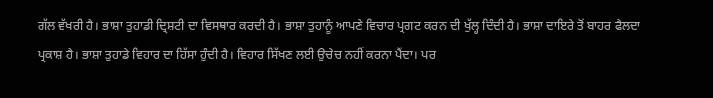ਗੱਲ ਵੱਖਰੀ ਹੈ। ਭਾਸ਼ਾ ਤੁਹਾਡੀ ਦ੍ਰਿਸ਼ਟੀ ਦਾ ਵਿਸਥਾਰ ਕਰਦੀ ਹੈ। ਭਾਸ਼ਾ ਤੁਹਾਨੂੰ ਆਪਣੇ ਵਿਚਾਰ ਪ੍ਰਗਟ ਕਰਨ ਦੀ ਖੁੱਲ੍ਹ ਦਿੰਦੀ ਹੈ। ਭਾਸ਼ਾ ਦਾਇਰੇ ਤੋਂ ਬਾਹਰ ਫੈਲਦਾ ਪ੍ਰਕਾਸ਼ ਹੈ। ਭਾਸ਼ਾ ਤੁਹਾਡੇ ਵਿਹਾਰ ਦਾ ਹਿੱਸਾ ਹੁੰਦੀ ਹੈ। ਵਿਹਾਰ ਸਿੱਖਣ ਲਈ ਉਚੇਚ ਨਹੀਂ ਕਰਨਾ ਪੈਂਦਾ। ਪਰ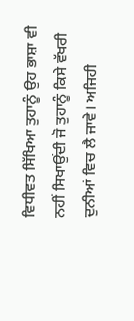ਵਿਧੀਵਤ ਸਿੱਖਿਆ ਤੁਹਾਨੂੰ ਉਹ ਭਾਸ਼ਾ ਵੀ ਨਹੀਂ ਸਿਖਾਉਂਦੀ ਜੋ ਤੁਹਾਨੂੰ ਕਿਸੇ ਵੱਖਰੀ ਦੁਨੀਆਂ ਵਿਚ ਲੈ ਜਾਵੇ। ਅਜਿਹੀ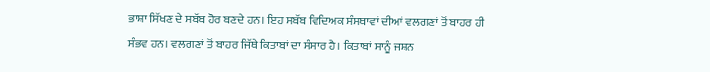ਭਾਸ਼ਾ ਸਿੱਖਣ ਦੇ ਸਬੱਬ ਹੋਰ ਬਣਦੇ ਹਨ। ਇਹ ਸਬੱਬ ਵਿਦਿਅਕ ਸੰਸਥਾਵਾਂ ਦੀਆਂ ਵਲਗਣਾਂ ਤੋਂ ਬਾਹਰ ਹੀ ਸੰਭਵ ਹਨ। ਵਲਗਣਾਂ ਤੋਂ ਬਾਹਰ ਜਿੱਥੇ ਕਿਤਾਬਾਂ ਦਾ ਸੰਸਾਰ ਹੈ। ਕਿਤਾਬਾਂ ਸਾਨੂੰ ਜਸ਼ਨ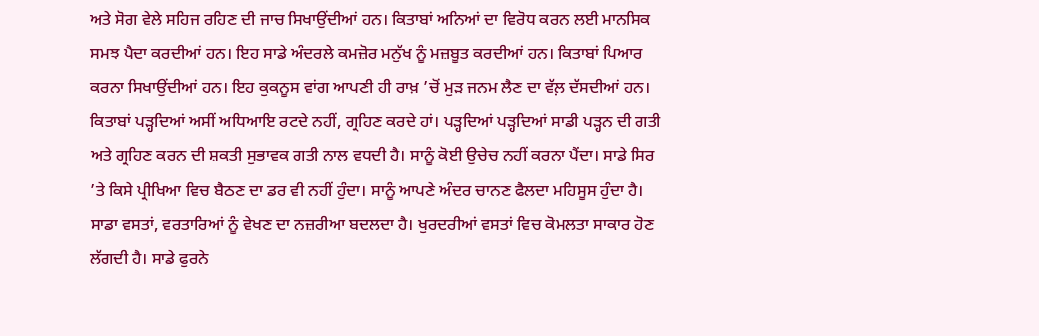ਅਤੇ ਸੋਗ ਵੇਲੇ ਸਹਿਜ ਰਹਿਣ ਦੀ ਜਾਚ ਸਿਖਾਉਂਦੀਆਂ ਹਨ। ਕਿਤਾਬਾਂ ਅਨਿਆਂ ਦਾ ਵਿਰੋਧ ਕਰਨ ਲਈ ਮਾਨਸਿਕ ਸਮਝ ਪੈਦਾ ਕਰਦੀਆਂ ਹਨ। ਇਹ ਸਾਡੇ ਅੰਦਰਲੇ ਕਮਜ਼ੋਰ ਮਨੁੱਖ ਨੂੰ ਮਜ਼ਬੂਤ ਕਰਦੀਆਂ ਹਨ। ਕਿਤਾਬਾਂ ਪਿਆਰ ਕਰਨਾ ਸਿਖਾਉਂਦੀਆਂ ਹਨ। ਇਹ ਕੁਕਨੂਸ ਵਾਂਗ ਆਪਣੀ ਹੀ ਰਾਖ਼ ’ਚੋਂ ਮੁੜ ਜਨਮ ਲੈਣ ਦਾ ਵੱਲ਼ ਦੱਸਦੀਆਂ ਹਨ। ਕਿਤਾਬਾਂ ਪੜ੍ਹਦਿਆਂ ਅਸੀਂ ਅਧਿਆਇ ਰਟਦੇ ਨਹੀਂ, ਗ੍ਰਹਿਣ ਕਰਦੇ ਹਾਂ। ਪੜ੍ਹਦਿਆਂ ਪੜ੍ਹਦਿਆਂ ਸਾਡੀ ਪੜ੍ਹਨ ਦੀ ਗਤੀ ਅਤੇ ਗ੍ਰਹਿਣ ਕਰਨ ਦੀ ਸ਼ਕਤੀ ਸੁਭਾਵਕ ਗਤੀ ਨਾਲ ਵਧਦੀ ਹੈ। ਸਾਨੂੰ ਕੋਈ ਉਚੇਚ ਨਹੀਂ ਕਰਨਾ ਪੈਂਦਾ। ਸਾਡੇ ਸਿਰ ’ਤੇ ਕਿਸੇ ਪ੍ਰੀਖਿਆ ਵਿਚ ਬੈਠਣ ਦਾ ਡਰ ਵੀ ਨਹੀਂ ਹੁੰਦਾ। ਸਾਨੂੰ ਆਪਣੇ ਅੰਦਰ ਚਾਨਣ ਫੈਲਦਾ ਮਹਿਸੂਸ ਹੁੰਦਾ ਹੈ। ਸਾਡਾ ਵਸਤਾਂ, ਵਰਤਾਰਿਆਂ ਨੂੰ ਵੇਖਣ ਦਾ ਨਜ਼ਰੀਆ ਬਦਲਦਾ ਹੈ। ਖੁਰਦਰੀਆਂ ਵਸਤਾਂ ਵਿਚ ਕੋਮਲਤਾ ਸਾਕਾਰ ਹੋਣ ਲੱਗਦੀ ਹੈ। ਸਾਡੇ ਫੁਰਨੇ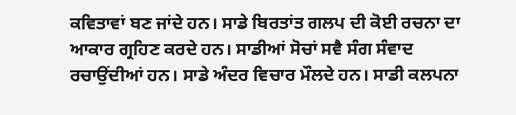ਕਵਿਤਾਵਾਂ ਬਣ ਜਾਂਦੇ ਹਨ। ਸਾਡੇ ਬਿਰਤਾਂਤ ਗਲਪ ਦੀ ਕੋਈ ਰਚਨਾ ਦਾ ਆਕਾਰ ਗ੍ਰਹਿਣ ਕਰਦੇ ਹਨ। ਸਾਡੀਆਂ ਸੋਚਾਂ ਸਵੈ ਸੰਗ ਸੰਵਾਦ ਰਚਾਉਂਦੀਆਂ ਹਨ। ਸਾਡੇ ਅੰਦਰ ਵਿਚਾਰ ਮੌਲਦੇ ਹਨ। ਸਾਡੀ ਕਲਪਨਾ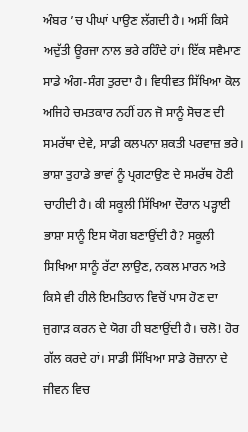ਅੰਬਰ ’ਚ ਪੀਘਾਂ ਪਾਉਣ ਲੱਗਦੀ ਹੈ। ਅਸੀਂ ਕਿਸੇ ਅਦੁੱਤੀ ਊਰਜਾ ਨਾਲ ਭਰੇ ਰਹਿੰਦੇ ਹਾਂ। ਇੱਕ ਸਵੈਮਾਣ ਸਾਡੇ ਅੰਗ-ਸੰਗ ਤੁਰਦਾ ਹੈ। ਵਿਧੀਵਤ ਸਿੱਖਿਆ ਕੋਲ ਅਜਿਹੇ ਚਮਤਕਾਰ ਨਹੀਂ ਹਨ ਜੋ ਸਾਨੂੰ ਸੋਚਣ ਦੀ ਸਮਰੱਥਾ ਦੇਵੇ, ਸਾਡੀ ਕਲਪਨਾ ਸ਼ਕਤੀ ਪਰਵਾਜ਼ ਭਰੇ।
ਭਾਸ਼ਾ ਤੁਹਾਡੇ ਭਾਵਾਂ ਨੂੰ ਪ੍ਰਗਟਾਉਣ ਦੇ ਸਮਰੱਥ ਹੋਣੀ ਚਾਹੀਦੀ ਹੈ। ਕੀ ਸਕੂਲੀ ਸਿੱਖਿਆ ਦੌਰਾਨ ਪੜ੍ਹਾਈ ਭਾਸ਼ਾ ਸਾਨੂੰ ਇਸ ਯੋਗ ਬਣਾਉਂਦੀ ਹੈ? ਸਕੂਲੀ ਸਿਖਿਆ ਸਾਨੂੰ ਰੱਟਾ ਲਾਉਣ, ਨਕਲ ਮਾਰਨ ਅਤੇ ਕਿਸੇ ਵੀ ਹੀਲੇ ਇਮਤਿਹਾਨ ਵਿਚੋਂ ਪਾਸ ਹੋਣ ਦਾ ਜੁਗਾੜ ਕਰਨ ਦੇ ਯੋਗ ਹੀ ਬਣਾਉਂਦੀ ਹੈ। ਚਲੋ! ਹੋਰ ਗੱਲ ਕਰਦੇ ਹਾਂ। ਸਾਡੀ ਸਿੱਖਿਆ ਸਾਡੇ ਰੋਜ਼ਾਨਾ ਦੇ ਜੀਵਨ ਵਿਚ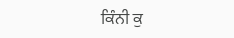ਕਿੰਨੀ ਕੁ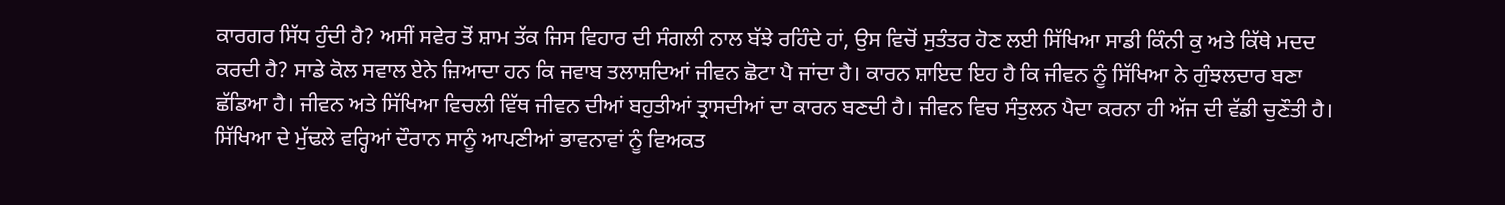ਕਾਰਗਰ ਸਿੱਧ ਹੁੰਦੀ ਹੈ? ਅਸੀਂ ਸਵੇਰ ਤੋਂ ਸ਼ਾਮ ਤੱਕ ਜਿਸ ਵਿਹਾਰ ਦੀ ਸੰਗਲੀ ਨਾਲ ਬੱਝੇ ਰਹਿੰਦੇ ਹਾਂ, ਉਸ ਵਿਚੋਂ ਸੁਤੰਤਰ ਹੋਣ ਲਈ ਸਿੱਖਿਆ ਸਾਡੀ ਕਿੰਨੀ ਕੁ ਅਤੇ ਕਿੱਥੇ ਮਦਦ ਕਰਦੀ ਹੈ? ਸਾਡੇ ਕੋਲ ਸਵਾਲ ਏਨੇ ਜ਼ਿਆਦਾ ਹਨ ਕਿ ਜਵਾਬ ਤਲਾਸ਼ਦਿਆਂ ਜੀਵਨ ਛੋਟਾ ਪੈ ਜਾਂਦਾ ਹੈ। ਕਾਰਨ ਸ਼ਾਇਦ ਇਹ ਹੈ ਕਿ ਜੀਵਨ ਨੂੰ ਸਿੱਖਿਆ ਨੇ ਗੁੰਝਲਦਾਰ ਬਣਾ ਛੱਡਿਆ ਹੈ। ਜੀਵਨ ਅਤੇ ਸਿੱਖਿਆ ਵਿਚਲੀ ਵਿੱਥ ਜੀਵਨ ਦੀਆਂ ਬਹੁਤੀਆਂ ਤ੍ਰਾਸਦੀਆਂ ਦਾ ਕਾਰਨ ਬਣਦੀ ਹੈ। ਜੀਵਨ ਵਿਚ ਸੰਤੁਲਨ ਪੈਦਾ ਕਰਨਾ ਹੀ ਅੱਜ ਦੀ ਵੱਡੀ ਚੁਣੌਤੀ ਹੈ। ਸਿੱਖਿਆ ਦੇ ਮੁੱਢਲੇ ਵਰ੍ਹਿਆਂ ਦੌਰਾਨ ਸਾਨੂੰ ਆਪਣੀਆਂ ਭਾਵਨਾਵਾਂ ਨੂੰ ਵਿਅਕਤ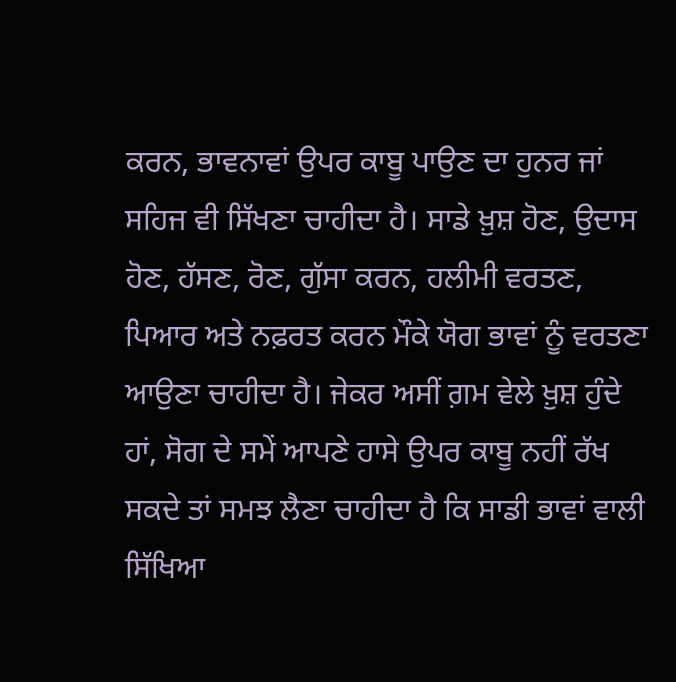ਕਰਨ, ਭਾਵਨਾਵਾਂ ਉਪਰ ਕਾਬੂ ਪਾਉਣ ਦਾ ਹੁਨਰ ਜਾਂ ਸਹਿਜ ਵੀ ਸਿੱਖਣਾ ਚਾਹੀਦਾ ਹੈ। ਸਾਡੇ ਖ਼ੁਸ਼ ਹੋਣ, ਉਦਾਸ ਹੋਣ, ਹੱਸਣ, ਰੋਣ, ਗੁੱਸਾ ਕਰਨ, ਹਲੀਮੀ ਵਰਤਣ, ਪਿਆਰ ਅਤੇ ਨਫ਼ਰਤ ਕਰਨ ਮੌਕੇ ਯੋਗ ਭਾਵਾਂ ਨੂੰ ਵਰਤਣਾ ਆਉਣਾ ਚਾਹੀਦਾ ਹੈ। ਜੇਕਰ ਅਸੀਂ ਗ਼ਮ ਵੇਲੇ ਖ਼ੁਸ਼ ਹੁੰਦੇ ਹਾਂ, ਸੋਗ ਦੇ ਸਮੇਂ ਆਪਣੇ ਹਾਸੇ ਉਪਰ ਕਾਬੂ ਨਹੀਂ ਰੱਖ ਸਕਦੇ ਤਾਂ ਸਮਝ ਲੈਣਾ ਚਾਹੀਦਾ ਹੈ ਕਿ ਸਾਡੀ ਭਾਵਾਂ ਵਾਲੀ ਸਿੱਖਿਆ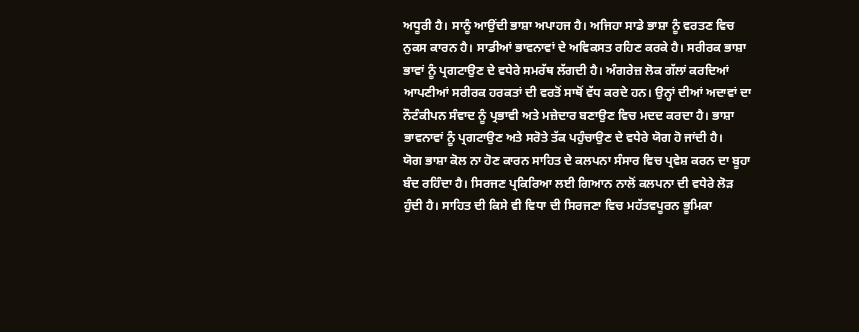ਅਧੂਰੀ ਹੈ। ਸਾਨੂੰ ਆਉਂਦੀ ਭਾਸ਼ਾ ਅਪਾਹਜ ਹੈ। ਅਜਿਹਾ ਸਾਡੇ ਭਾਸ਼ਾ ਨੂੰ ਵਰਤਣ ਵਿਚ ਨੁਕਸ ਕਾਰਨ ਹੈ। ਸਾਡੀਆਂ ਭਾਵਨਾਵਾਂ ਦੇ ਅਵਿਕਸਤ ਰਹਿਣ ਕਰਕੇ ਹੈ। ਸਰੀਰਕ ਭਾਸ਼ਾ ਭਾਵਾਂ ਨੂੰ ਪ੍ਰਗਟਾਉਣ ਦੇ ਵਧੇਰੇ ਸਮਰੱਥ ਲੱਗਦੀ ਹੈ। ਅੰਗਰੇਜ਼ ਲੋਕ ਗੱਲਾਂ ਕਰਦਿਆਂ ਆਪਣੀਆਂ ਸਰੀਰਕ ਹਰਕਤਾਂ ਦੀ ਵਰਤੋਂ ਸਾਥੋਂ ਵੱਧ ਕਰਦੇ ਹਨ। ਉਨ੍ਹਾਂ ਦੀਆਂ ਅਦਾਵਾਂ ਦਾ ਨੌਟੰਕੀਪਨ ਸੰਵਾਦ ਨੂੰ ਪ੍ਰਭਾਵੀ ਅਤੇ ਮਜ਼ੇਦਾਰ ਬਣਾਉਣ ਵਿਚ ਮਦਦ ਕਰਦਾ ਹੈ। ਭਾਸ਼ਾ ਭਾਵਨਾਵਾਂ ਨੂੰ ਪ੍ਰਗਟਾਉਣ ਅਤੇ ਸਰੋਤੇ ਤੱਕ ਪਹੁੰਚਾਉਣ ਦੇ ਵਧੇਰੇ ਯੋਗ ਹੋ ਜਾਂਦੀ ਹੈ।
ਯੋਗ ਭਾਸ਼ਾ ਕੋਲ ਨਾ ਹੋਣ ਕਾਰਨ ਸਾਹਿਤ ਦੇ ਕਲਪਨਾ ਸੰਸਾਰ ਵਿਚ ਪ੍ਰਵੇਸ਼ ਕਰਨ ਦਾ ਬੂਹਾ ਬੰਦ ਰਹਿੰਦਾ ਹੈ। ਸਿਰਜਣ ਪ੍ਰਕਿਰਿਆ ਲਈ ਗਿਆਨ ਨਾਲੋਂ ਕਲਪਨਾ ਦੀ ਵਧੇਰੇ ਲੋੜ ਹੁੰਦੀ ਹੈ। ਸਾਹਿਤ ਦੀ ਕਿਸੇ ਵੀ ਵਿਧਾ ਦੀ ਸਿਰਜਣਾ ਵਿਚ ਮਹੱਤਵਪੂਰਨ ਭੂਮਿਕਾ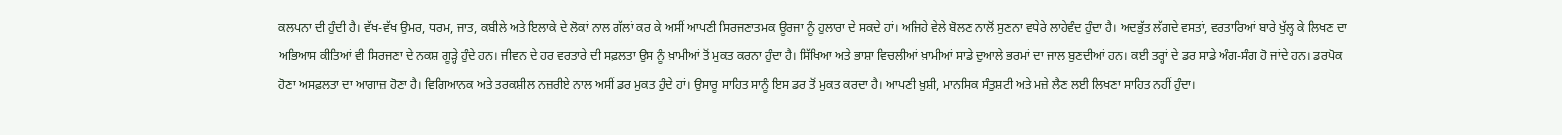ਕਲਪਨਾ ਦੀ ਹੁੰਦੀ ਹੈ। ਵੱਖ-ਵੱਖ ਉਮਰ, ਧਰਮ, ਜਾਤ, ਕਬੀਲੇ ਅਤੇ ਇਲਾਕੇ ਦੇ ਲੋਕਾਂ ਨਾਲ ਗੱਲਾਂ ਕਰ ਕੇ ਅਸੀਂ ਆਪਣੀ ਸਿਰਜਣਾਤਮਕ ਊਰਜਾ ਨੂੰ ਹੁਲਾਰਾ ਦੇ ਸਕਦੇ ਹਾਂ। ਅਜਿਹੇ ਵੇਲੇ ਬੋਲਣ ਨਾਲੋਂ ਸੁਣਨਾ ਵਧੇਰੇ ਲਾਹੇਵੰਦ ਹੁੰਦਾ ਹੈ। ਅਦਭੁੱਤ ਲੱਗਦੇ ਵਸਤਾਂ, ਵਰਤਾਰਿਆਂ ਬਾਰੇ ਖੁੱਲ੍ਹ ਕੇ ਲਿਖਣ ਦਾ ਅਭਿਆਸ ਕੀਤਿਆਂ ਵੀ ਸਿਰਜਣਾ ਦੇ ਨਕਸ਼ ਗੂੜ੍ਹੇ ਹੁੰਦੇ ਹਨ। ਜੀਵਨ ਦੇ ਹਰ ਵਰਤਾਰੇ ਦੀ ਸਫ਼ਲਤਾ ਉਸ ਨੂੰ ਖ਼ਾਮੀਆਂ ਤੋਂ ਮੁਕਤ ਕਰਨਾ ਹੁੰਦਾ ਹੈ। ਸਿੱਖਿਆ ਅਤੇ ਭਾਸ਼ਾ ਵਿਚਲੀਆਂ ਖ਼ਾਮੀਆਂ ਸਾਡੇ ਦੁਆਲੇ ਭਰਮਾਂ ਦਾ ਜਾਲ ਬੁਣਦੀਆਂ ਹਨ। ਕਈ ਤਰ੍ਹਾਂ ਦੇ ਡਰ ਸਾਡੇ ਅੰਗ-ਸੰਗ ਹੋ ਜਾਂਦੇ ਹਨ। ਡਰਪੋਕ ਹੋਣਾ ਅਸਫ਼ਲਤਾ ਦਾ ਆਗਾਜ਼ ਹੋਣਾ ਹੈ। ਵਿਗਿਆਨਕ ਅਤੇ ਤਰਕਸ਼ੀਲ ਨਜ਼ਰੀਏ ਨਾਲ ਅਸੀਂ ਡਰ ਮੁਕਤ ਹੁੰਦੇ ਹਾਂ। ਉਸਾਰੂ ਸਾਹਿਤ ਸਾਨੂੰ ਇਸ ਡਰ ਤੋਂ ਮੁਕਤ ਕਰਦਾ ਹੈ। ਆਪਣੀ ਖ਼ੁਸ਼ੀ, ਮਾਨਸਿਕ ਸੰਤੁਸ਼ਟੀ ਅਤੇ ਮਜ਼ੇ ਲੈਣ ਲਈ ਲਿਖਣਾ ਸਾਹਿਤ ਨਹੀਂ ਹੁੰਦਾ।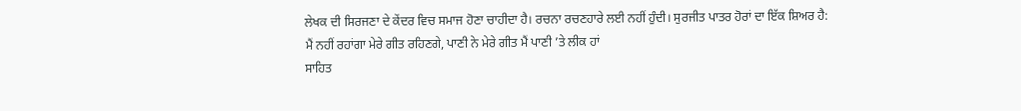ਲੇਖਕ ਦੀ ਸਿਰਜਣਾ ਦੇ ਕੇਂਦਰ ਵਿਚ ਸਮਾਜ ਹੋਣਾ ਚਾਹੀਦਾ ਹੈ। ਰਚਨਾ ਰਚਣਹਾਰੇ ਲਈ ਨਹੀਂ ਹੁੰਦੀ। ਸੁਰਜੀਤ ਪਾਤਰ ਹੋਰਾਂ ਦਾ ਇੱਕ ਸ਼ਿਅਰ ਹੈ:
ਮੈਂ ਨਹੀਂ ਰਹਾਂਗਾ ਮੇਰੇ ਗੀਤ ਰਹਿਣਗੇ, ਪਾਣੀ ਨੇ ਮੇਰੇ ਗੀਤ ਮੈਂ ਪਾਣੀ ’ਤੇ ਲੀਕ ਹਾਂ
ਸਾਹਿਤ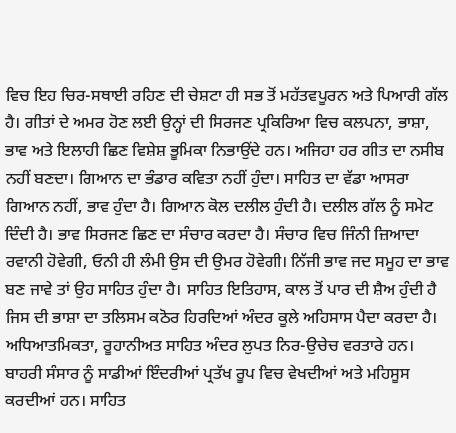ਵਿਚ ਇਹ ਚਿਰ-ਸਥਾਈ ਰਹਿਣ ਦੀ ਚੇਸ਼ਟਾ ਹੀ ਸਭ ਤੋਂ ਮਹੱਤਵਪੂਰਨ ਅਤੇ ਪਿਆਰੀ ਗੱਲ ਹੈ। ਗੀਤਾਂ ਦੇ ਅਮਰ ਹੋਣ ਲਈ ਉਨ੍ਹਾਂ ਦੀ ਸਿਰਜਣ ਪ੍ਰਕਿਰਿਆ ਵਿਚ ਕਲਪਨਾ, ਭਾਸ਼ਾ, ਭਾਵ ਅਤੇ ਇਲਾਹੀ ਛਿਣ ਵਿਸ਼ੇਸ਼ ਭੂਮਿਕਾ ਨਿਭਾਉਂਦੇ ਹਨ। ਅਜਿਹਾ ਹਰ ਗੀਤ ਦਾ ਨਸੀਬ ਨਹੀਂ ਬਣਦਾ। ਗਿਆਨ ਦਾ ਭੰਡਾਰ ਕਵਿਤਾ ਨਹੀਂ ਹੁੰਦਾ। ਸਾਹਿਤ ਦਾ ਵੱਡਾ ਆਸਰਾ ਗਿਆਨ ਨਹੀਂ, ਭਾਵ ਹੁੰਦਾ ਹੈ। ਗਿਆਨ ਕੋਲ ਦਲੀਲ ਹੁੰਦੀ ਹੈ। ਦਲੀਲ ਗੱਲ ਨੂੰ ਸਮੇਟ ਦਿੰਦੀ ਹੈ। ਭਾਵ ਸਿਰਜਣ ਛਿਣ ਦਾ ਸੰਚਾਰ ਕਰਦਾ ਹੈ। ਸੰਚਾਰ ਵਿਚ ਜਿੰਨੀ ਜ਼ਿਆਦਾ ਰਵਾਨੀ ਹੋਵੇਗੀ, ਓਨੀ ਹੀ ਲੰਮੀ ਉਸ ਦੀ ਉਮਰ ਹੋਵੇਗੀ। ਨਿੱਜੀ ਭਾਵ ਜਦ ਸਮੂਹ ਦਾ ਭਾਵ ਬਣ ਜਾਵੇ ਤਾਂ ਉਹ ਸਾਹਿਤ ਹੁੰਦਾ ਹੈ। ਸਾਹਿਤ ਇਤਿਹਾਸ, ਕਾਲ ਤੋਂ ਪਾਰ ਦੀ ਸ਼ੈਅ ਹੁੰਦੀ ਹੈ ਜਿਸ ਦੀ ਭਾਸ਼ਾ ਦਾ ਤਲਿਸਮ ਕਠੋਰ ਹਿਰਦਿਆਂ ਅੰਦਰ ਕੂਲੇ ਅਹਿਸਾਸ ਪੈਦਾ ਕਰਦਾ ਹੈ। ਅਧਿਆਤਮਿਕਤਾ, ਰੂਹਾਨੀਅਤ ਸਾਹਿਤ ਅੰਦਰ ਲੁਪਤ ਨਿਰ-ਉਚੇਚ ਵਰਤਾਰੇ ਹਨ। ਬਾਹਰੀ ਸੰਸਾਰ ਨੂੰ ਸਾਡੀਆਂ ਇੰਦਰੀਆਂ ਪ੍ਰਤੱਖ ਰੂਪ ਵਿਚ ਵੇਖਦੀਆਂ ਅਤੇ ਮਹਿਸੂਸ ਕਰਦੀਆਂ ਹਨ। ਸਾਹਿਤ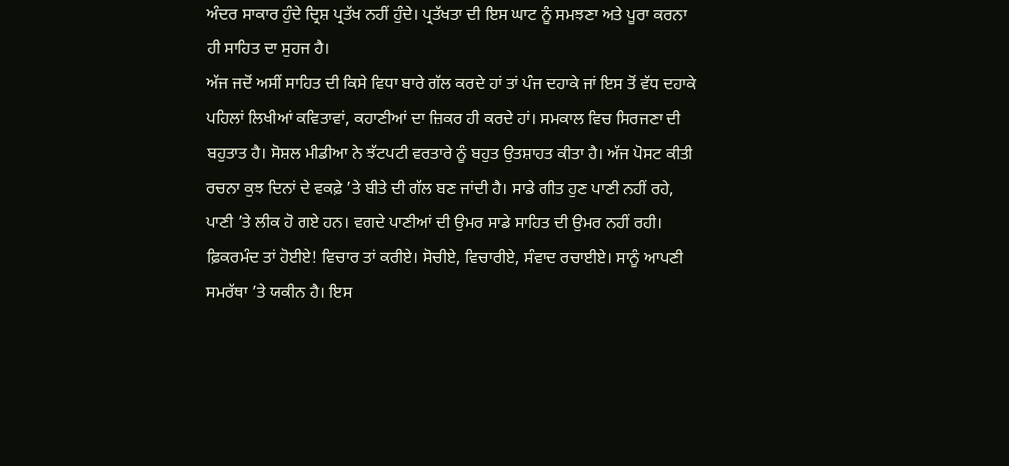ਅੰਦਰ ਸਾਕਾਰ ਹੁੰਦੇ ਦ੍ਰਿਸ਼ ਪ੍ਰਤੱਖ ਨਹੀਂ ਹੁੰਦੇ। ਪ੍ਰਤੱਖਤਾ ਦੀ ਇਸ ਘਾਟ ਨੂੰ ਸਮਝਣਾ ਅਤੇ ਪੂਰਾ ਕਰਨਾ ਹੀ ਸਾਹਿਤ ਦਾ ਸੁਹਜ ਹੈ।
ਅੱਜ ਜਦੋਂ ਅਸੀਂ ਸਾਹਿਤ ਦੀ ਕਿਸੇ ਵਿਧਾ ਬਾਰੇ ਗੱਲ ਕਰਦੇ ਹਾਂ ਤਾਂ ਪੰਜ ਦਹਾਕੇ ਜਾਂ ਇਸ ਤੋਂ ਵੱਧ ਦਹਾਕੇ ਪਹਿਲਾਂ ਲਿਖੀਆਂ ਕਵਿਤਾਵਾਂ, ਕਹਾਣੀਆਂ ਦਾ ਜ਼ਿਕਰ ਹੀ ਕਰਦੇ ਹਾਂ। ਸਮਕਾਲ ਵਿਚ ਸਿਰਜਣਾ ਦੀ ਬਹੁਤਾਤ ਹੈ। ਸੋਸ਼ਲ ਮੀਡੀਆ ਨੇ ਝੱਟਪਟੀ ਵਰਤਾਰੇ ਨੂੰ ਬਹੁਤ ਉਤਸ਼ਾਹਤ ਕੀਤਾ ਹੈ। ਅੱਜ ਪੋਸਟ ਕੀਤੀ ਰਚਨਾ ਕੁਝ ਦਿਨਾਂ ਦੇ ਵਕਫ਼ੇ ’ਤੇ ਬੀਤੇ ਦੀ ਗੱਲ ਬਣ ਜਾਂਦੀ ਹੈ। ਸਾਡੇ ਗੀਤ ਹੁਣ ਪਾਣੀ ਨਹੀਂ ਰਹੇ, ਪਾਣੀ ’ਤੇ ਲੀਕ ਹੋ ਗਏ ਹਨ। ਵਗਦੇ ਪਾਣੀਆਂ ਦੀ ਉਮਰ ਸਾਡੇ ਸਾਹਿਤ ਦੀ ਉਮਰ ਨਹੀਂ ਰਹੀ। ਫ਼ਿਕਰਮੰਦ ਤਾਂ ਹੋਈਏ! ਵਿਚਾਰ ਤਾਂ ਕਰੀਏ। ਸੋਚੀਏ, ਵਿਚਾਰੀਏ, ਸੰਵਾਦ ਰਚਾਈਏ। ਸਾਨੂੰ ਆਪਣੀ ਸਮਰੱਥਾ ’ਤੇ ਯਕੀਨ ਹੈ। ਇਸ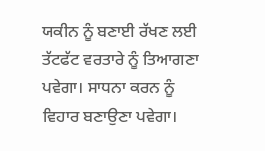ਯਕੀਨ ਨੂੰ ਬਣਾਈ ਰੱਖਣ ਲਈ ਤੱਟਫੱਟ ਵਰਤਾਰੇ ਨੂੰ ਤਿਆਗਣਾ ਪਵੇਗਾ। ਸਾਧਨਾ ਕਰਨ ਨੂੰ ਵਿਹਾਰ ਬਣਾਉਣਾ ਪਵੇਗਾ।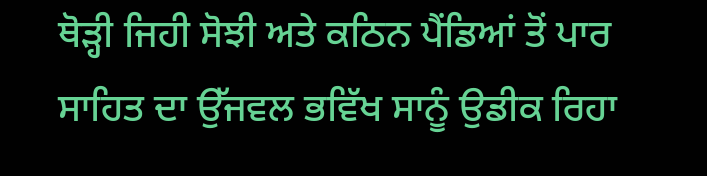ਥੋੜ੍ਹੀ ਜਿਹੀ ਸੋਝੀ ਅਤੇ ਕਠਿਨ ਪੈਂਡਿਆਂ ਤੋਂ ਪਾਰ ਸਾਹਿਤ ਦਾ ਉੱਜਵਲ ਭਵਿੱਖ ਸਾਨੂੰ ਉਡੀਕ ਰਿਹਾ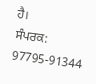ਹੈ।
ਸੰਪਰਕ: 97795-91344